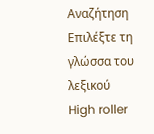Αναζήτηση
Επιλέξτε τη γλώσσα του λεξικού
High roller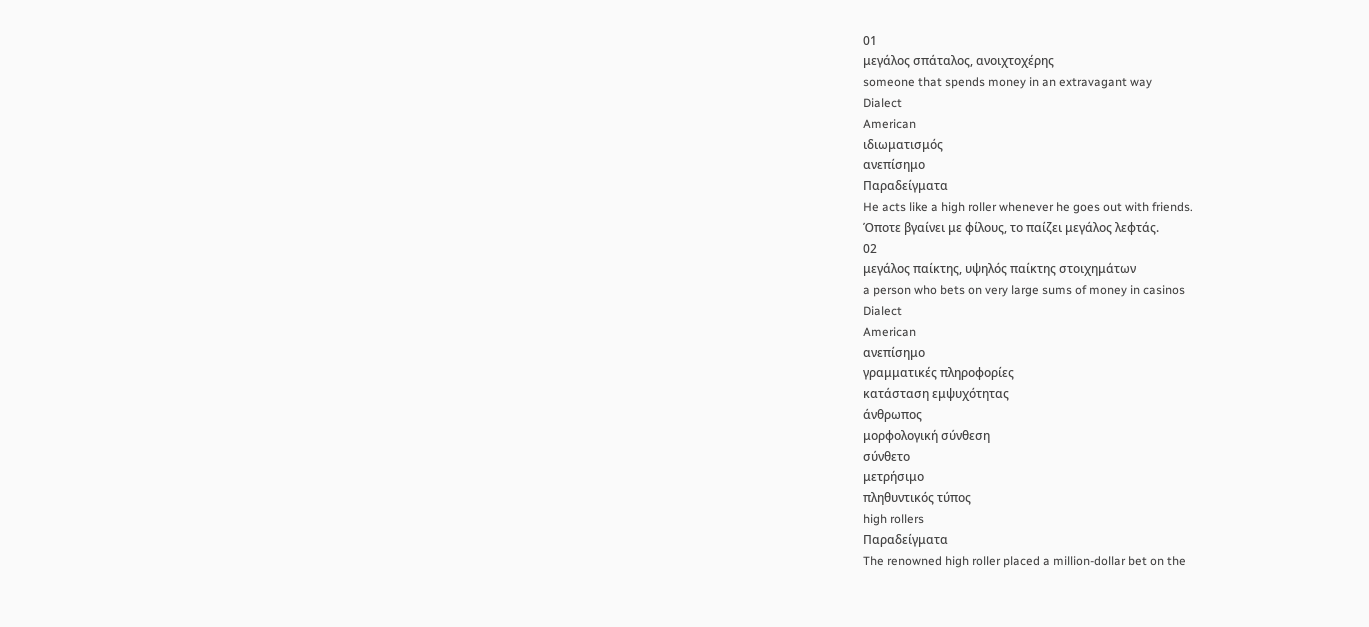01
μεγάλος σπάταλος, ανοιχτοχέρης
someone that spends money in an extravagant way
Dialect
American
ιδιωματισμός
ανεπίσημο
Παραδείγματα
He acts like a high roller whenever he goes out with friends.
Όποτε βγαίνει με φίλους, το παίζει μεγάλος λεφτάς.
02
μεγάλος παίκτης, υψηλός παίκτης στοιχημάτων
a person who bets on very large sums of money in casinos
Dialect
American
ανεπίσημο
γραμματικές πληροφορίες
κατάσταση εμψυχότητας
άνθρωπος
μορφολογική σύνθεση
σύνθετο
μετρήσιμο
πληθυντικός τύπος
high rollers
Παραδείγματα
The renowned high roller placed a million-dollar bet on the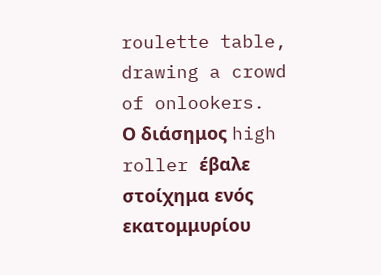roulette table, drawing a crowd of onlookers.
Ο διάσημος high roller έβαλε στοίχημα ενός εκατομμυρίου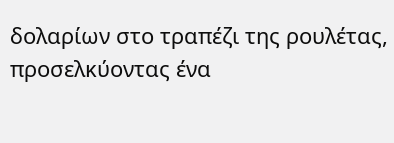δολαρίων στο τραπέζι της ρουλέτας, προσελκύοντας ένα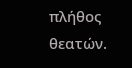πλήθος θεατών.